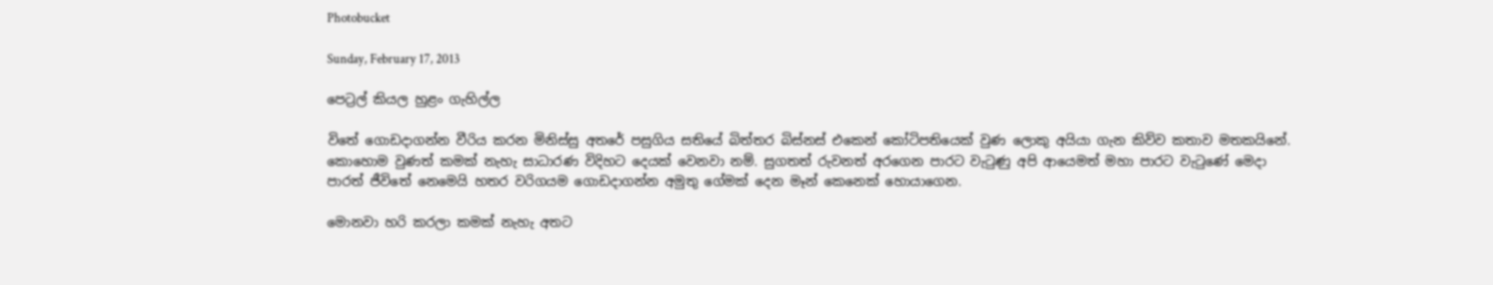Photobucket

Sunday, February 17, 2013

පෙට්‍රල් කියල හුළං ගැහිල්ල

විතේ ගොඩදාගන්න වීරිය කරන මිනිස්සු අතරේ පසුගිය සතියේ බිත්තර බිස්නස් එකෙන් කෝටිපතියෙක් වුණ ලොකු අයියා ගැන කිව්ව කතාව මතකයිනේ. කොහොම වුණත් කමක් නැහැ සාධාරණ විදිහට දෙයක් වෙනවා නම්. සුගතත් රුවනත් අරගෙන පාරට වැටුණු අපි ආයෙමත් මහා පාරට වැටුණේ මෙදා පාරත් ජීවිතේ නෙමෙයි හතර වරිගයම ගොඩදාගන්න අමුතු ගේමක් දෙන මෑන් කෙනෙක් හොයාගෙන.

මොනවා හරි කරලා කමක් නැහැ අතට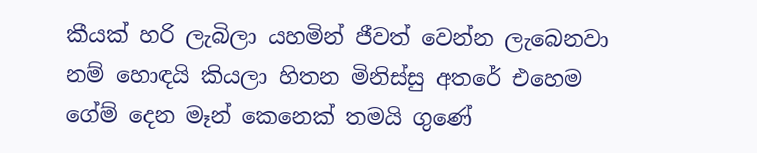කීයක් හරි ලැබිලා යහමින් ජීවත් වෙන්න ලැබෙනවා නම් හොඳයි කියලා හිතන මිනිස්සු අතරේ එහෙම ගේම් දෙන මෑන් කෙනෙක් තමයි ගුණේ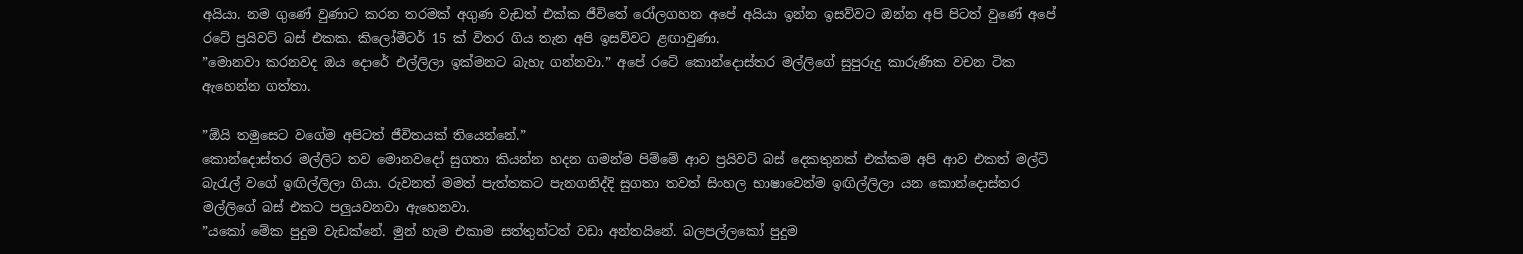අයියා. නම ගුණේ වුණාට කරන තරමක් අගුණ වැඩත් එක්ක ජීවිතේ රෝලගහන අපේ අයියා ඉන්න ඉසව්වට ඔන්න අපි පිටත් වුණේ අපේ රටේ ප්‍රයිවට් බස් එකක. කිලෝමීටර් 15 ක් විතර ගිය තැන අපි ඉසව්වට ළඟාවුණා.
”මොනවා කරනවද ඔය දොරේ එල්ලිලා ඉක්මනට බැහැ ගන්නවා.” අපේ රටේ කොන්දොස්තර මල්ලිගේ සුපුරුදු කාරුණික වචන ටික ඇහෙන්න ගත්තා.

”ඕයි තමුසෙට වගේම අපිටත් ජීවිතයක් තියෙන්නේ.”
කොන්දොස්තර මල්ලිට තව මොනවදෝ සුගතා කියන්න හදන ගමන්ම පිම්මේ ආව ප්‍රයිවට් බස් දෙකතුනක් එක්කම අපි ආව එකත් මල්ටි බැරැල් වගේ ඉඟිල්ලිලා ගියා. රුවනත් මමත් පැත්තකට පැනගනිද්දි සුගතා තවත් සිංහල භාෂාවෙන්ම ඉඟිල්ලිලා යන කොන්දොස්තර මල්ලිගේ බස් එකට පලුයවනවා ඇහෙනවා.
”යකෝ මේක පුදුම වැඩක්නේ. මුන් හැම එකාම සත්තුන්ටත් වඩා අන්තයිනේ. බලපල්ලකෝ පුදුම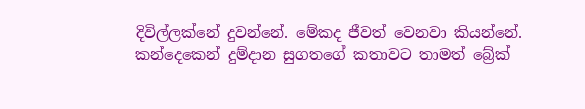දිවිල්ලක්නේ දුවන්නේ. මේකද ජීවත් වෙනවා කියන්නේ.
කන්දෙකෙන් දුම්දාන සුගතගේ කතාවට තාමත් බ්‍රේක්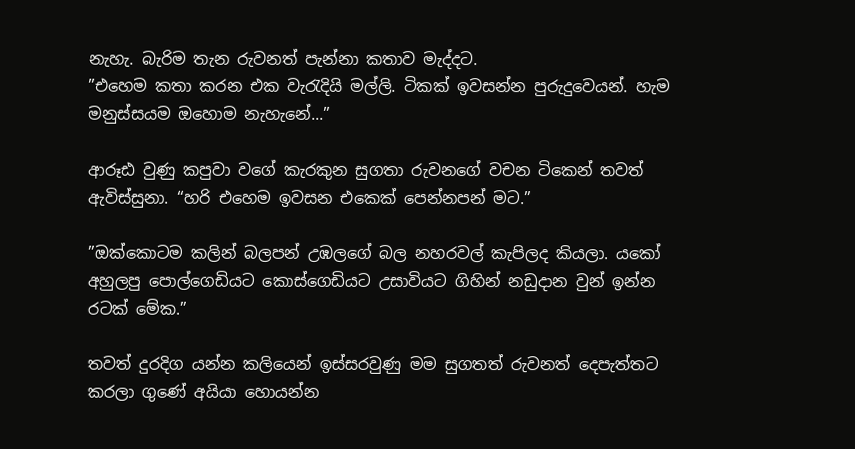නැහැ. බැරිම තැන රුවනත් පැන්නා කතාව මැද්දට.
”එහෙම කතා කරන එක වැරැදියි මල්ලි. ටිකක් ඉවසන්න පුරුදුවෙයන්. හැම මනුස්සයම ඔහොම නැහැනේ...”

ආරූඪ වුණු කපුවා වගේ කැරකුන සුගතා රුවනගේ වචන ටිකෙන් තවත් ඇවිස්සුනා. “හරි එහෙම ඉවසන එකෙක් පෙන්නපන් මට.”

”ඔක්කොටම කලින් බලපන් උඹලගේ බල නහරවල් කැපිලද කියලා. යකෝ අහුලපු පොල්ගෙඩියට කොස්ගෙඩියට උසාවියට ගිහින් නඩුදාන වුන් ඉන්න රටක් මේක.”

තවත් දුරදිග යන්න කලියෙන් ඉස්සරවුණු මම සුගතත් රුවනත් දෙපැත්තට කරලා ගුණේ අයියා හොයන්න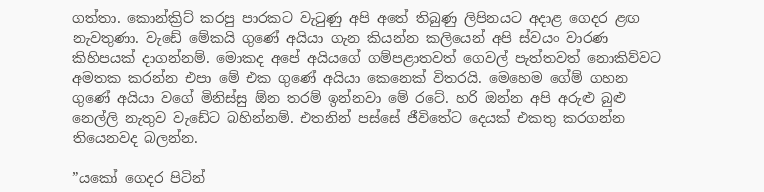ගත්තා. කොන්ක්‍රිට් කරපු පාරකට වැටුණු අපි අතේ තිබුණු ලිපිනයට අදාළ ගෙදර ළඟ නැවතුණා. වැඩේ මේකයි ගුණේ අයියා ගැන කියන්න කලියෙන් අපි ස්වයං වාරණ කිහිපයක් දාගන්නම්. මොකද අපේ අයියගේ ගම්පළාතවත් ගෙවල් පැත්තවත් නොකිව්වට අමතක කරන්න එපා මේ එක ගුණේ අයියා කෙනෙක් විතරයි. මෙහෙම ගේම් ගහන ගුණේ අයියා වගේ මිනිස්සු ඕන තරම් ඉන්නවා මේ රටේ. හරි ඔන්න අපි අරුළු බුළු නෙල්ලි නැතුව වැඩේට බහින්නම්. එතනින් පස්සේ ජීවිතේට දෙයක් එකතු කරගන්න තියෙනවද බලන්න.

”යකෝ ගෙදර පිටින්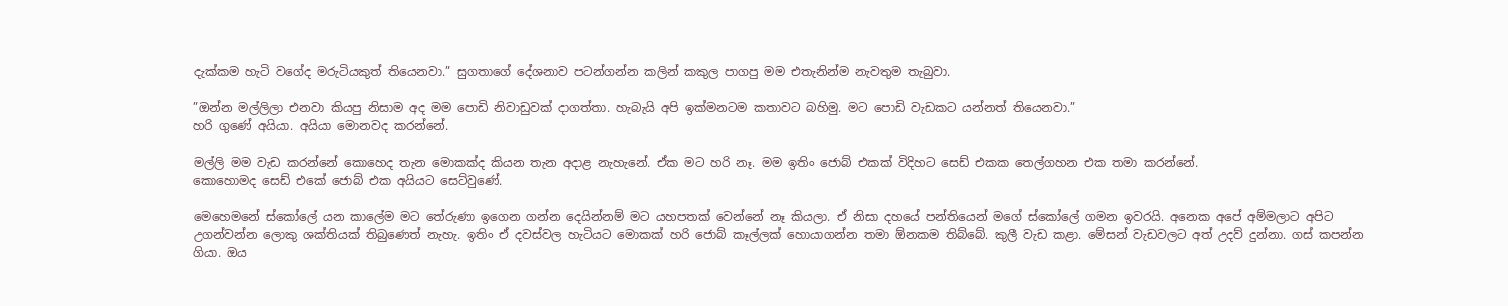දැක්කම හැටි වගේද මරුටියකුත් තියෙනවා.” සුගතාගේ දේශනාව පටන්ගන්න කලින් කකුල පාගපු මම එතැනින්ම නැවතුම තැබුවා.

”ඔන්න මල්ලිලා එනවා කියපු නිසාම අද මම පොඩි නිවාඩුවක් දාගත්තා. හැබැයි අපි ඉක්මනටම කතාවට බහිමු. මට පොඩි වැඩකට යන්නත් තියෙනවා.”
හරි ගුණේ අයියා. අයියා මොනවද කරන්නේ.

මල්ලි මම වැඩ කරන්නේ කොහෙද තැන මොකක්ද කියන තැන අදාළ නැහැනේ. ඒක මට හරි නෑ. මම ඉතිං ජොබ් එකක් විදිහට සෙඩ් එකක තෙල්ගහන එක තමා කරන්නේ.
කොහොමද සෙඩ් එකේ ජොබ් එක අයියට සෙට්වුණේ.

මෙහෙමනේ ස්කෝලේ යන කාලේම මට තේරුණා ඉගෙන ගන්න දෙයින්නම් මට යහපතක් වෙන්නේ නෑ කියලා. ඒ නිසා දහයේ පන්තියෙන් මගේ ස්කෝලේ ගමන ඉවරයි. අනෙක අපේ අම්මලාට අපිට උගන්වන්න ලොකු ශක්තියක් තිබුණෙත් නැහැ. ඉතිං ඒ දවස්වල හැටියට මොකක් හරි ජොබ් කෑල්ලක් හොයාගන්න තමා ඕනකම තිබ්බේ. කුලී වැඩ කළා. මේසන් වැඩවලට අත් උදව් දුන්නා. ගස් කපන්න ගියා. ඔය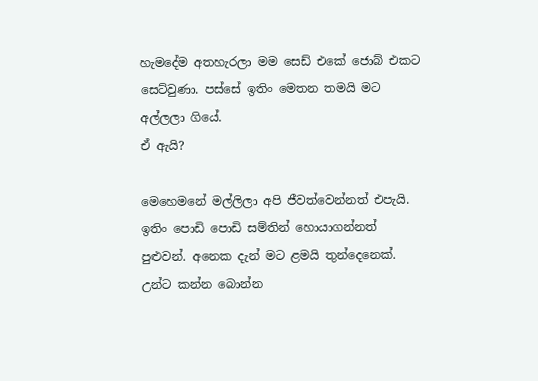හැමදේම අතහැරලා මම සෙඩ් එකේ ජොබ් එකට සෙට්වුණා. පස්සේ ඉතිං මෙතන තමයි මට අල්ලලා ගියේ.
ඒ ඇයි?

මෙහෙමනේ මල්ලිලා අපි ජීවත්වෙන්නත් එපැයි. ඉතිං පොඩි පොඩි සම්තින් හොයාගන්නත් පුළුවන්. අනෙක දැන් මට ළමයි තුන්දෙනෙක්. උන්ට කන්න බොන්න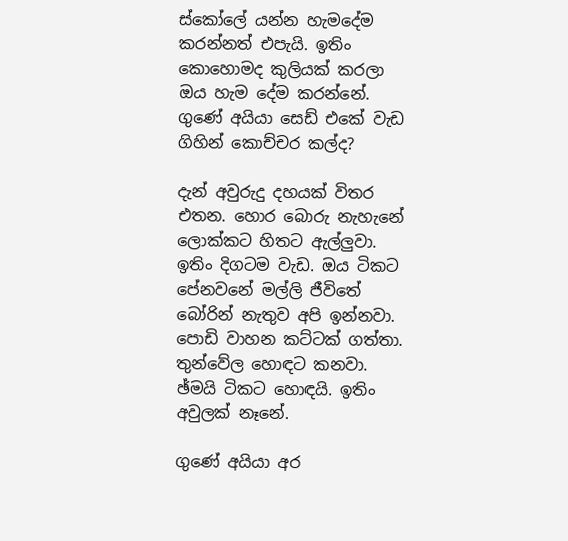ස්කෝලේ යන්න හැමදේම කරන්නත් එපැයි. ඉතිං කොහොමද කුලියක් කරලා ඔය හැම දේම කරන්නේ.
ගුණේ අයියා සෙඩ් එකේ වැඩ ගිහින් කොච්චර කල්ද?

දැන් අවුරුදු දහයක් විතර එතන. හොර බොරු නැහැනේ ලොක්කට හිතට ඇල්ලුවා. ඉතිං දිගටම වැඩ. ඔය ටිකට පේනවනේ මල්ලි ජීවිතේ බෝරින් නැතුව අපි ඉන්නවා. පොඩි වාහන කට්ටක් ගත්තා. තුන්වේල හොඳට කනවා. ඡ්මයි ටිකට හොඳයි. ඉතිං අවුලක් නෑනේ.

ගුණේ අයියා අර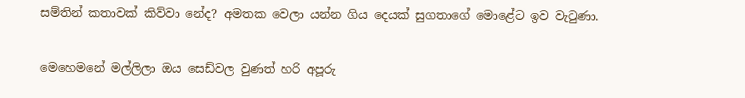සම්තින් කතාවක් කිව්වා නේද? අමතක වෙලා යන්න ගිය දෙයක් සුගතාගේ මොළේට ඉව වැටුණා.

මෙහෙමනේ මල්ලිලා ඔය සෙඩ්වල වුණත් හරි අපූරු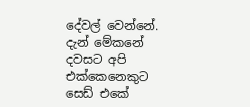දේවල් වෙන්නේ. දැන් මේකනේ දවසට අපි එක්කෙනෙකුට සෙඩ් එකේ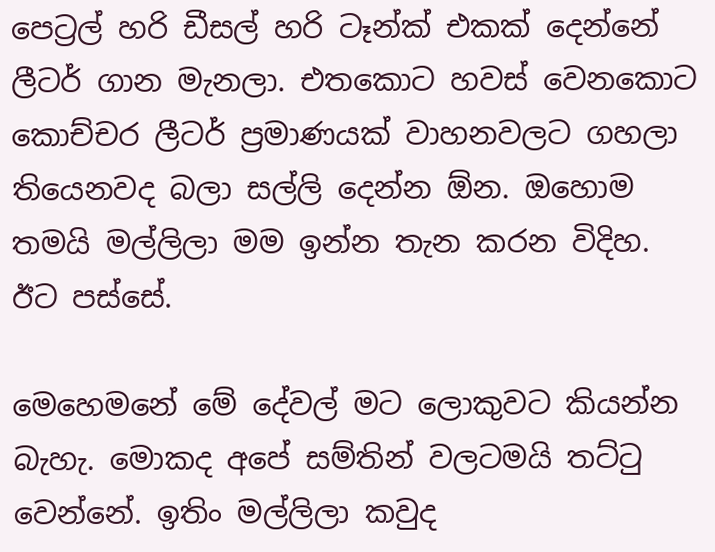පෙට්‍රල් හරි ඩීසල් හරි ටෑන්ක් එකක් දෙන්නේ ලීටර් ගාන මැනලා. එතකොට හවස් වෙනකොට කොච්චර ලීටර් ප්‍රමාණයක් වාහනවලට ගහලා තියෙනවද බලා සල්ලි දෙන්න ඕන. ඔහොම තමයි මල්ලිලා මම ඉන්න තැන කරන විදිහ.
ඊට පස්සේ.

මෙහෙමනේ මේ දේවල් මට ලොකුවට කියන්න බැහැ. මොකද අපේ සම්තින් වලටමයි තට්ටු වෙන්නේ. ඉතිං මල්ලිලා කවුද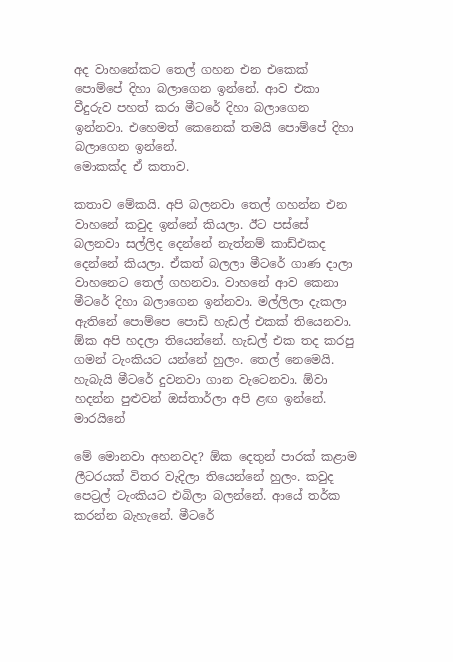අද වාහනේකට තෙල් ගහන එන එකෙක් පොම්පේ දිහා බලාගෙන ඉන්නේ. ආව එකා වීදුරුව පහත් කරා මීටරේ දිහා බලාගෙන ඉන්නවා. එහෙමත් කෙනෙක් තමයි පොම්පේ දිහා බලාගෙන ඉන්නේ.
මොකක්ද ඒ කතාව.

කතාව මේකයි. අපි බලනවා තෙල් ගහන්න එන වාහනේ කවුද ඉන්නේ කියලා. ඊට පස්සේ බලනවා සල්ලිද දෙන්නේ නැත්නම් කාඩ්එකද දෙන්නේ කියලා. ඒකත් බලලා මීටරේ ගාණ දාලා වාහනෙට තෙල් ගහනවා. වාහනේ ආව කෙනා මීටරේ දිහා බලාගෙන ඉන්නවා. මල්ලිලා දැකලා ඇතිනේ පොම්පෙ පොඩි හැඩල් එකක් තියෙනවා. ඕක අපි හදලා තියෙන්නේ. හැඩල් එක තද කරපු ගමන් ටැංකියට යන්නේ හුලං. තෙල් නෙමෙයි. හැබැයි මීටරේ දුවනවා ගාන වැටෙනවා. ඕවා හදන්න පුළුවන් ඔස්තාර්ලා අපි ළඟ ඉන්නේ.
මාරයිනේ

මේ මොනවා අහනවද? ඕක දෙතුන් පාරක් කළාම ලීටරයක් විතර වැදිලා තියෙන්නේ හුලං. කවුද පෙට්‍රල් ටැංකියට එබිලා බලන්නේ. ආයේ තර්ක කරන්න බැහැනේ. මීටරේ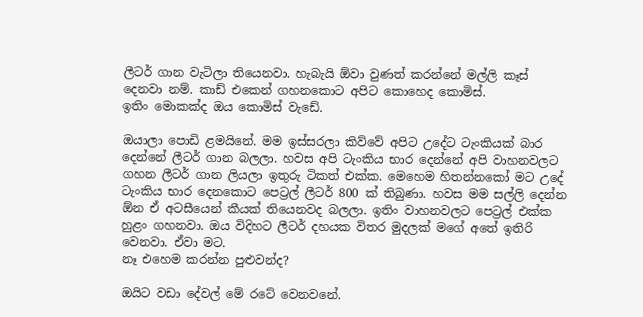ලීටර් ගාන වැටිලා තියෙනවා. හැබැයි ඕවා වුණත් කරන්නේ මල්ලි කෑස් දෙනවා නම්. කාඩ් එකෙන් ගහනකොට අපිට කොහෙද කොමිස්.
ඉතිං මොකක්ද ඔය කොමිස් වැඩේ.

ඔයාලා පොඩි ළමයිනේ. මම ඉස්සරලා කිව්වේ අපිට උදේට ටැංකියක් බාර දෙන්නේ ලීටර් ගාන බලලා. හවස අපි ටැංකිය භාර දෙන්නේ අපි වාහනවලට ගහන ලීටර් ගාන ලියලා ඉතුරු ටිකත් එක්ක. මෙහෙම හිතන්නකෝ මට උදේ ටැංකිය භාර දෙනකොට පෙට්‍රල් ලීටර් 800 ක් තිබුණා. හවස මම සල්ලි දෙන්න ඕන ඒ අටසීයෙන් කීයක් තියෙනවද බලලා. ඉතිං වාහනවලට පෙට්‍රල් එක්ක හුළං ගහනවා. ඔය විදිහට ලීටර් දහයක විතර මුදලක් මගේ අතේ ඉතිරි වෙනවා. ඒවා මට.
නෑ එහෙම කරන්න පුළුවන්ද?

ඔයිට වඩා දේවල් මේ රටේ වෙනවනේ.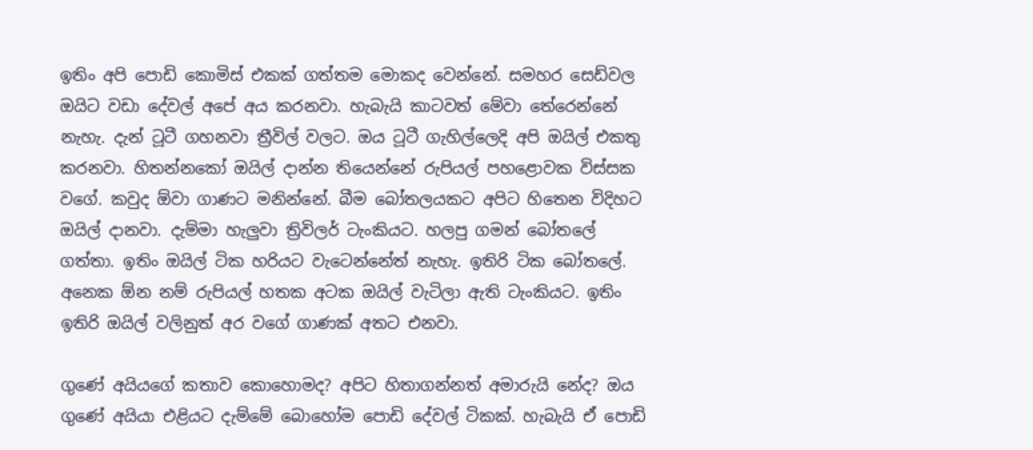ඉතිං අපි පොඩි කොමිස් එකක් ගත්තම මොකද වෙන්නේ. සමහර සෙඩ්වල ඔයිට වඩා දේවල් අපේ අය කරනවා. හැබැයි කාටවත් මේවා තේරෙන්නේ නැහැ. දැන් ටූටී ගහනවා ත්‍රීවිල් වලට. ඔය ටූටී ගැහිල්ලෙදි අපි ඔයිල් එකතු කරනවා. හිතන්නකෝ ඔයිල් දාන්න තියෙන්නේ රුපියල් පහළොවක විස්සක වගේ. කවුද ඕවා ගාණට මනින්නේ. බීම බෝතලයකට අපිට හිතෙන විදිහට ඔයිල් දානවා. දැම්මා හැලුවා ත්‍රිවිලර් ටැංකියට. හලපු ගමන් බෝතලේ ගත්තා. ඉතිං ඔයිල් ටික හරියට වැටෙන්නේත් නැහැ. ඉතිරි ටික බෝතලේ. අනෙක ඕන නම් රුපියල් හතක අටක ඔයිල් වැටිලා ඇති ටැංකියට. ඉතිං ඉතිරි ඔයිල් වලිනුත් අර වගේ ගාණක් අතට එනවා.

ගුණේ අයියගේ කතාව කොහොමද? අපිට හිතාගන්නත් අමාරුයි නේද? ඔය ගුණේ අයියා එළියට දැම්මේ බොහෝම පොඩි දේවල් ටිකක්. හැබැයි ඒ පොඩි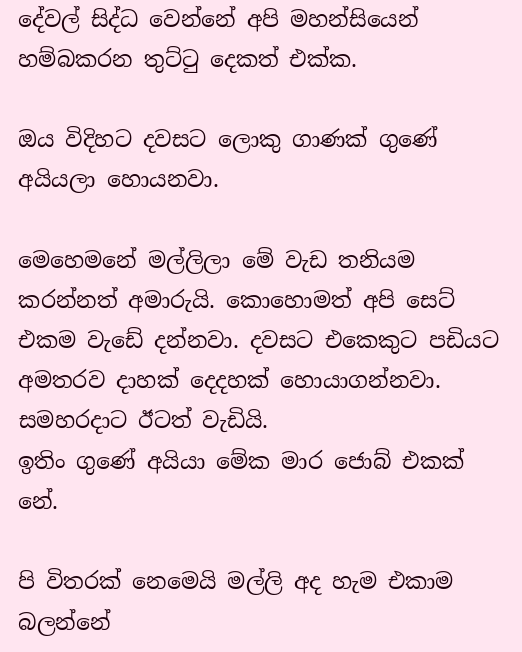දේවල් සිද්ධ වෙන්නේ අපි මහන්සියෙන් හම්බකරන තුට්ටු දෙකත් එක්ක.

ඔය විදිහට දවසට ලොකු ගාණක් ගුණේ අයියලා හොයනවා.

මෙහෙමනේ මල්ලිලා මේ වැඩ තනියම කරන්නත් අමාරුයි. කොහොමත් අපි සෙට් එකම වැඩේ දන්නවා. දවසට එකෙකුට පඩියට අමතරව දාහක් දෙදහක් හොයාගන්නවා. සමහරදාට ඊටත් වැඩියි.
ඉතිං ගුණේ අයියා මේක මාර ජොබ් එකක් නේ.

පි විතරක් නෙමෙයි මල්ලි අද හැම එකාම බලන්නේ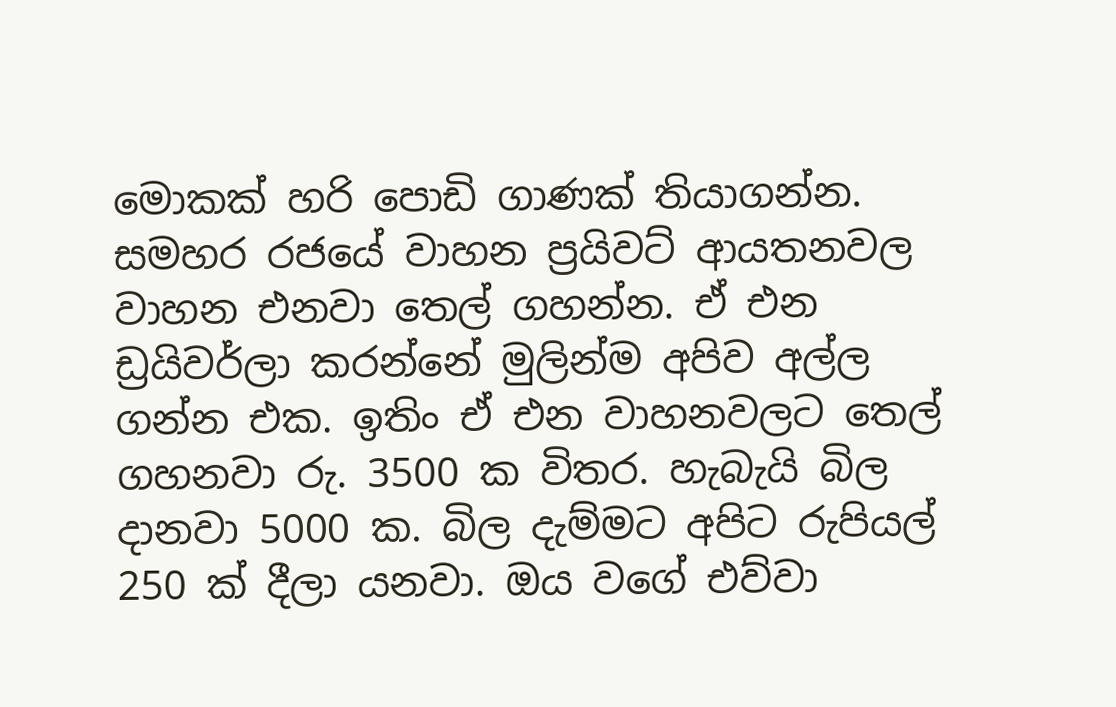මොකක් හරි පොඩි ගාණක් තියාගන්න. සමහර රජයේ වාහන ප්‍රයිවට් ආයතනවල වාහන එනවා තෙල් ගහන්න. ඒ එන ඩ්‍රයිවර්ලා කරන්නේ මුලින්ම අපිව අල්ල ගන්න එක. ඉතිං ඒ එන වාහනවලට තෙල් ගහනවා රු. 3500 ක විතර. හැබැයි බිල දානවා 5000 ක. බිල දැම්මට අපිට රුපියල් 250 ක් දීලා යනවා. ඔය වගේ එව්වා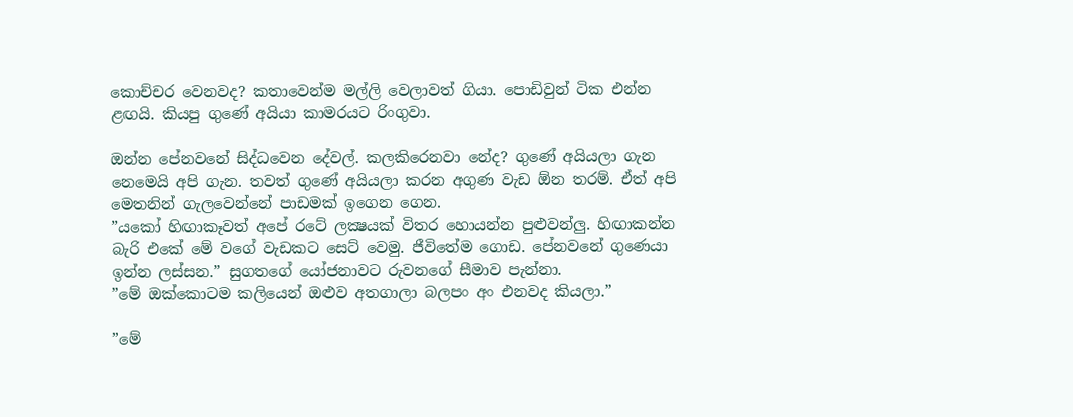කොච්චර වෙනවද? කතාවෙන්ම මල්ලි වෙලාවත් ගියා. පොඩිවුන් ටික එන්න ළඟයි. කියපු ගුණේ අයියා කාමරයට රිංගුවා.

ඔන්න පේනවනේ සිද්ධවෙන දේවල්. කලකිරෙනවා නේද? ගුණේ අයියලා ගැන නෙමෙයි අපි ගැන. තවත් ගුණේ අයියලා කරන අගුණ වැඩ ඕන තරම්. ඒත් අපි මෙතනින් ගැලවෙන්නේ පාඩමක් ඉගෙන ගෙන.
”යකෝ හිඟාකෑවත් අපේ රටේ ලක්‍ෂයක් විතර හොයන්න පුළුවන්ලු. හිඟාකන්න බැරි එකේ මේ වගේ වැඩකට සෙට් වෙමු. ජීවිතේම ගොඩ. පේනවනේ ගුණෙයා ඉන්න ලස්සන.” සුගතගේ යෝජනාවට රුවනගේ සීමාව පැන්නා.
”මේ ඔක්කොටම කලියෙන් ඔළුව අතගාලා බලපං අං එනවද කියලා.”

”මේ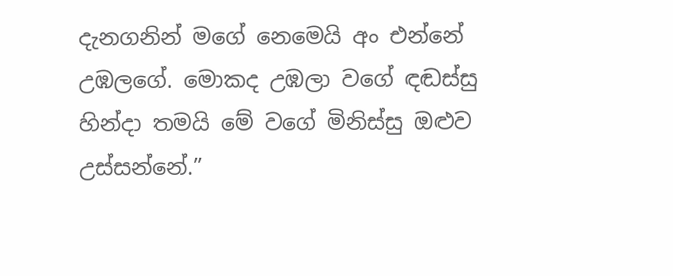දැනගනින් මගේ නෙමෙයි අං එන්නේ උඹලගේ. මොකද උඹලා වගේ ඳඬස්සු හින්දා තමයි මේ වගේ මිනිස්සු ඔළුව උස්සන්නේ.”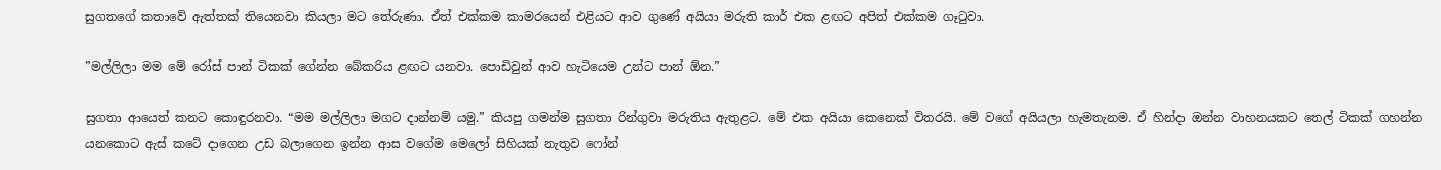සුගතගේ කතාවේ ඇත්තක් තියෙනවා කියලා මට තේරුණා. ඒත් එක්කම කාමරයෙන් එළියට ආව ගුණේ අයියා මරුති කාර් එක ළඟට අපිත් එක්කම ගෑටුවා.

”මල්ලිලා මම මේ රෝස් පාන් ටිකක් ගේන්න බේකරිය ළඟට යනවා. පොඩිවුන් ආව හැටියෙම උන්ට පාන් ඕන.”

සුගතා ආයෙත් කනට කොඳුරනවා. “මම මල්ලිලා මගට දාන්නම් යමු.” කියපු ගමන්ම සුගතා රින්ගුවා මරුතිය ඇතුළට. මේ එක අයියා කෙනෙක් විතරයි. මේ වගේ අයියලා හැමතැනම. ඒ හින්දා ඔන්න වාහනයකට තෙල් ටිකක් ගහන්න යනකොට ඇස් කටේ දාගෙන උඩ බලාගෙන ඉන්න ආස වගේම මෙලෝ සිහියක් නැතුව ෆෝන්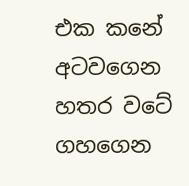එක කනේ අටවගෙන හතර වටේ ගහගෙන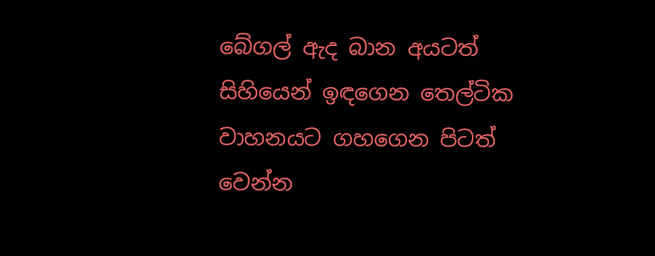බේගල් ඇද බාන අයටත් සිහියෙන් ඉඳගෙන තෙල්ටික වාහනයට ගහගෙන පිටත් වෙන්න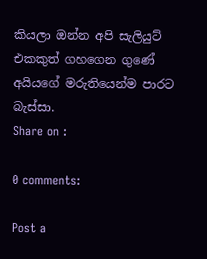කියලා ඔන්න අපි සැලියුට් එකකුත් ගහගෙන ගුණේ අයියගේ මරුතියෙන්ම පාරට බැස්සා.
Share on :

0 comments:

Post a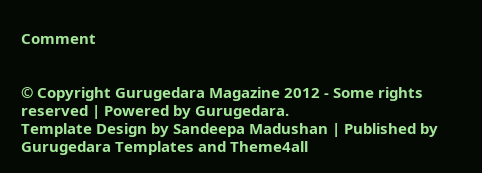Comment


© Copyright Gurugedara Magazine 2012 - Some rights reserved | Powered by Gurugedara.
Template Design by Sandeepa Madushan | Published by Gurugedara Templates and Theme4all